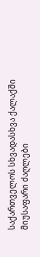საქართველოს სხვადასხვა ქალაქში მიუსაფარი ძაღლები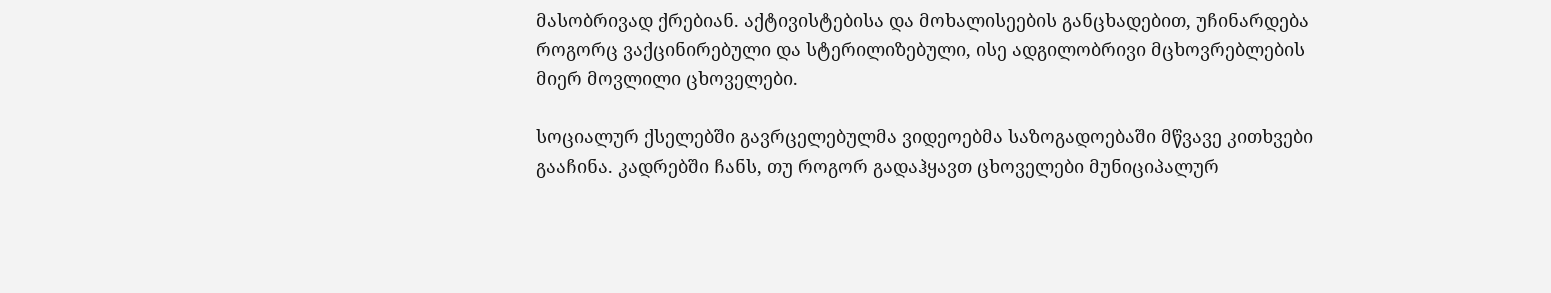მასობრივად ქრებიან. აქტივისტებისა და მოხალისეების განცხადებით, უჩინარდება როგორც ვაქცინირებული და სტერილიზებული, ისე ადგილობრივი მცხოვრებლების მიერ მოვლილი ცხოველები.

სოციალურ ქსელებში გავრცელებულმა ვიდეოებმა საზოგადოებაში მწვავე კითხვები გააჩინა. კადრებში ჩანს, თუ როგორ გადაჰყავთ ცხოველები მუნიციპალურ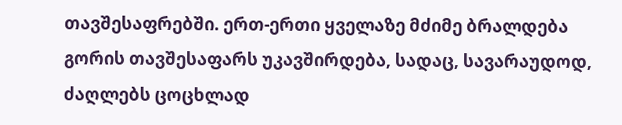თავშესაფრებში. ერთ-ერთი ყველაზე მძიმე ბრალდება გორის თავშესაფარს უკავშირდება, სადაც, სავარაუდოდ, ძაღლებს ცოცხლად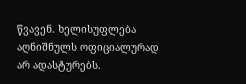წვავენ. ხელისუფლება აღნიშნულს ოფიციალურად არ ადასტურებს.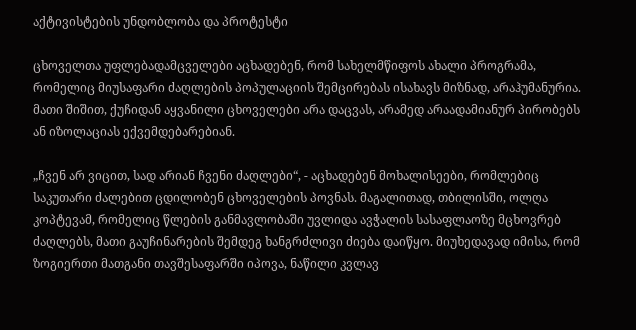აქტივისტების უნდობლობა და პროტესტი

ცხოველთა უფლებადამცველები აცხადებენ, რომ სახელმწიფოს ახალი პროგრამა, რომელიც მიუსაფარი ძაღლების პოპულაციის შემცირებას ისახავს მიზნად, არაჰუმანურია. მათი შიშით, ქუჩიდან აყვანილი ცხოველები არა დაცვას, არამედ არაადამიანურ პირობებს ან იზოლაციას ექვემდებარებიან.

„ჩვენ არ ვიცით, სად არიან ჩვენი ძაღლები“, - აცხადებენ მოხალისეები, რომლებიც საკუთარი ძალებით ცდილობენ ცხოველების პოვნას. მაგალითად, თბილისში, ოლღა კოპტევამ, რომელიც წლების განმავლობაში უვლიდა ავჭალის სასაფლაოზე მცხოვრებ ძაღლებს, მათი გაუჩინარების შემდეგ ხანგრძლივი ძიება დაიწყო. მიუხედავად იმისა, რომ ზოგიერთი მათგანი თავშესაფარში იპოვა, ნაწილი კვლავ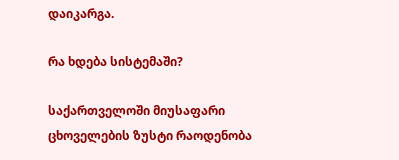დაიკარგა.

რა ხდება სისტემაში?

საქართველოში მიუსაფარი ცხოველების ზუსტი რაოდენობა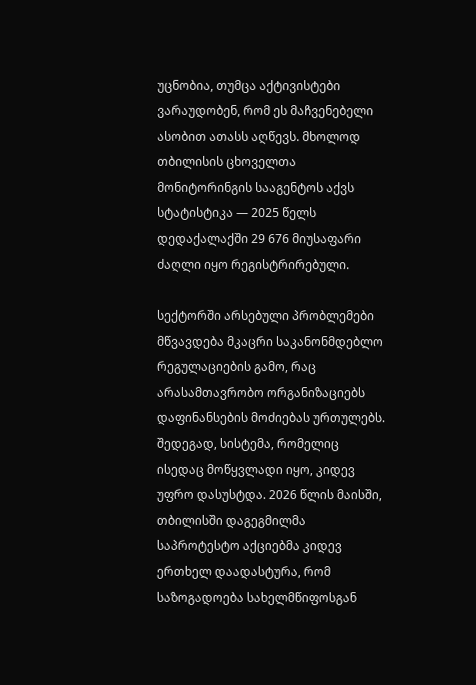უცნობია, თუმცა აქტივისტები ვარაუდობენ, რომ ეს მაჩვენებელი ასობით ათასს აღწევს. მხოლოდ თბილისის ცხოველთა მონიტორინგის სააგენტოს აქვს სტატისტიკა — 2025 წელს დედაქალაქში 29 676 მიუსაფარი ძაღლი იყო რეგისტრირებული.

სექტორში არსებული პრობლემები მწვავდება მკაცრი საკანონმდებლო რეგულაციების გამო, რაც არასამთავრობო ორგანიზაციებს დაფინანსების მოძიებას ურთულებს. შედეგად, სისტემა, რომელიც ისედაც მოწყვლადი იყო, კიდევ უფრო დასუსტდა. 2026 წლის მაისში, თბილისში დაგეგმილმა საპროტესტო აქციებმა კიდევ ერთხელ დაადასტურა, რომ საზოგადოება სახელმწიფოსგან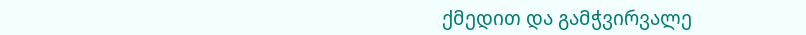ქმედით და გამჭვირვალე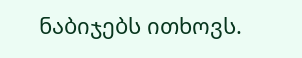ნაბიჯებს ითხოვს.